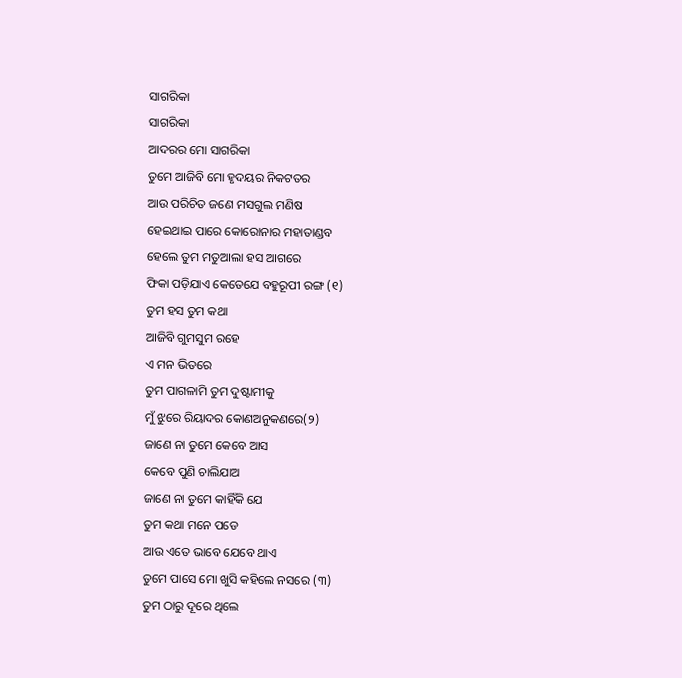ସାଗରିକା
ସାଗରିକା
ଆଦରର ମୋ ସାଗରିକା
ତୁମେ ଆଜିବି ମୋ ହୃଦୟର ନିକଟତର
ଆଉ ପରିଚିତ ଜଣେ ମସଗୁଲ ମଣିଷ
ହେଇଥାଇ ପାରେ କୋରୋନାର ମହାତାଣ୍ଡବ
ହେଲେ ତୁମ ମତୁଆଲା ହସ ଆଗରେ
ଫିକା ପଡ଼ିଯାଏ କେତେଯେ ବହୁରୂପୀ ରଙ୍ଗ (୧)
ତୁମ ହସ ତୁମ କଥା
ଆଜିବି ଗୁମସୁମ ରହେ
ଏ ମନ ଭିତରେ
ତୁମ ପାଗଳାମି ତୁମ ଦୁଷ୍ଟାମୀକୁ
ମୁଁ ଝୁରେ ରିୟାଦର କୋଣଅନୁକଣରେ(୨)
ଜାଣେ ନା ତୁମେ କେବେ ଆସ
କେବେ ପୁଣି ଚାଲିଯାଅ
ଜାଣେ ନା ତୁମେ କାହିଁକି ଯେ
ତୁମ କଥା ମନେ ପଡେ
ଆଉ ଏତେ ଭାବେ ଯେବେ ଥାଏ
ତୁମେ ପାସେ ମୋ ଖୁସି କହିଲେ ନସରେ (୩)
ତୁମ ଠାରୁ ଦୂରେ ଥିଲେ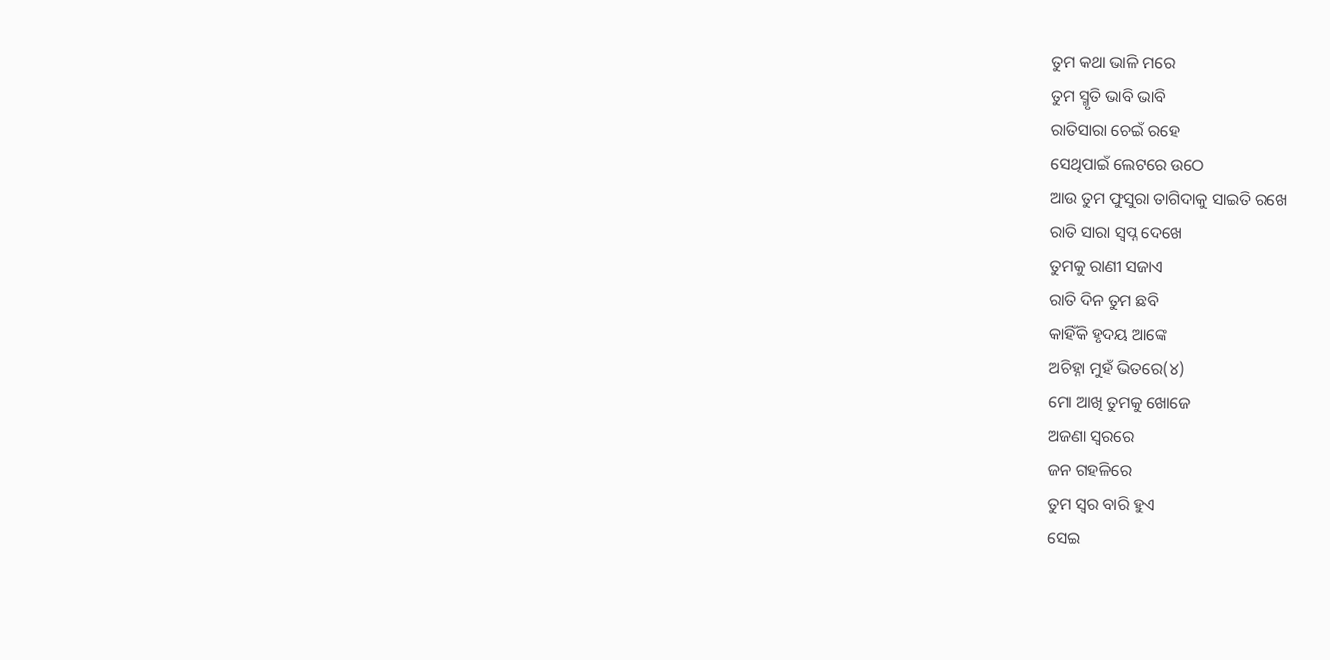ତୁମ କଥା ଭାଳି ମରେ
ତୁମ ସ୍ମୃତି ଭାବି ଭାବି
ରାତିସାରା ଚେଇଁ ରହେ
ସେଥିପାଇଁ ଲେଟରେ ଉଠେ
ଆଉ ତୁମ ଫୁସୁରା ତାଗିଦାକୁ ସାଇତି ରଖେ
ରାତି ସାରା ସ୍ୱପ୍ନ ଦେଖେ
ତୁମକୁ ରାଣୀ ସଜାଏ
ରାତି ଦିନ ତୁମ ଛବି
କାହିଁକି ହୃଦୟ ଆଙ୍କେ
ଅଚିହ୍ନା ମୁହଁ ଭିତରେ(୪)
ମୋ ଆଖି ତୁମକୁ ଖୋଜେ
ଅଜଣା ସ୍ୱରରେ
ଜନ ଗହଳିରେ
ତୁମ ସ୍ୱର ବାରି ହୁଏ
ସେଇ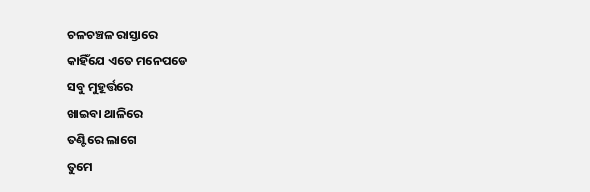ଚଳଚଞ୍ଚଳ ରାସ୍ତାରେ
କାହିଁଯେ ଏତେ ମନେପଡେ
ସବୁ ମୁହୂର୍ତ୍ତରେ
ଖାଇବା ଥାଳିରେ
ତଣ୍ଟିରେ ଲାଗେ
ତୁମେ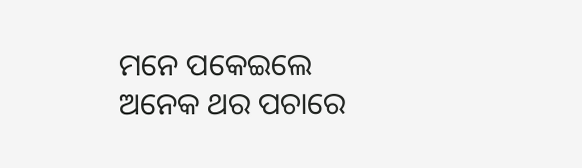ମନେ ପକେଇଲେ
ଅନେକ ଥର ପଚାରେ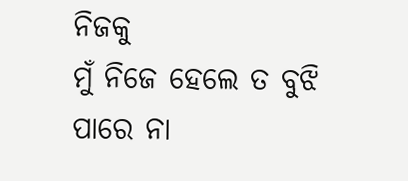ନିଜକୁ
ମୁଁ ନିଜେ ହେଲେ ତ ବୁଝି ପାରେ ନା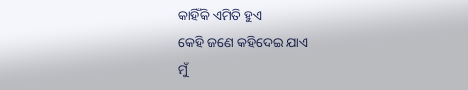କାହିଁକି ଏମିତି ହୁଏ
କେହି ଜଣେ କହିଦେଇ ଯାଏ
ମୁଁ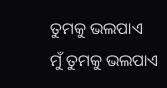ତୁମକୁ ଭଲପାଏ
ମୁଁ ତୁମକୁ ଭଲପାଏ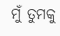ମୁଁ ତୁମକୁ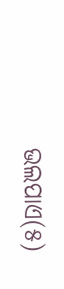ଭଲପାଏ(୫)